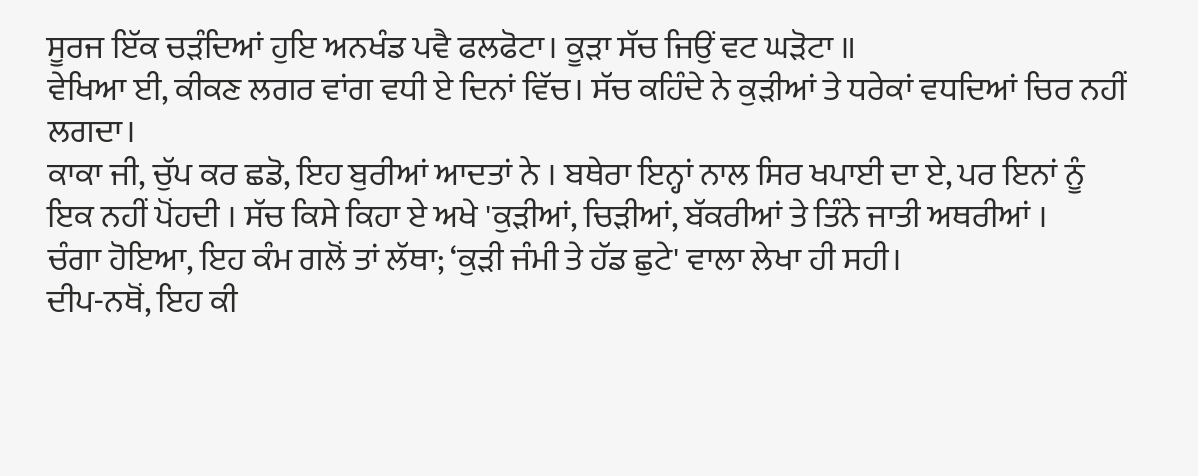ਸੂਰਜ ਇੱਕ ਚੜੰਦਿਆਂ ਹੁਇ ਅਨਖੰਡ ਪਵੈ ਫਲਫੋਟਾ। ਕੂੜਾ ਸੱਚ ਜਿਉਂ ਵਟ ਘੜੋਟਾ ॥
ਵੇਖਿਆ ਈ, ਕੀਕਣ ਲਗਰ ਵਾਂਗ ਵਧੀ ਏ ਦਿਨਾਂ ਵਿੱਚ। ਸੱਚ ਕਹਿੰਦੇ ਨੇ ਕੁੜੀਆਂ ਤੇ ਧਰੇਕਾਂ ਵਧਦਿਆਂ ਚਿਰ ਨਹੀਂ ਲਗਦਾ।
ਕਾਕਾ ਜੀ, ਚੁੱਪ ਕਰ ਛਡੋ, ਇਹ ਬੁਰੀਆਂ ਆਦਤਾਂ ਨੇ । ਬਥੇਰਾ ਇਨ੍ਹਾਂ ਨਾਲ ਸਿਰ ਖਪਾਈ ਦਾ ਏ, ਪਰ ਇਨਾਂ ਨੂੰ ਇਕ ਨਹੀਂ ਪੋਂਹਦੀ । ਸੱਚ ਕਿਸੇ ਕਿਹਾ ਏ ਅਖੇ 'ਕੁੜੀਆਂ, ਚਿੜੀਆਂ, ਬੱਕਰੀਆਂ ਤੇ ਤਿੰਨੇ ਜਾਤੀ ਅਥਰੀਆਂ ।
ਚੰਗਾ ਹੋਇਆ, ਇਹ ਕੰਮ ਗਲੋਂ ਤਾਂ ਲੱਥਾ; ‘ਕੁੜੀ ਜੰਮੀ ਤੇ ਹੱਡ ਛੁਟੇ' ਵਾਲਾ ਲੇਖਾ ਹੀ ਸਹੀ।
ਦੀਪ-ਨਥੋਂ, ਇਹ ਕੀ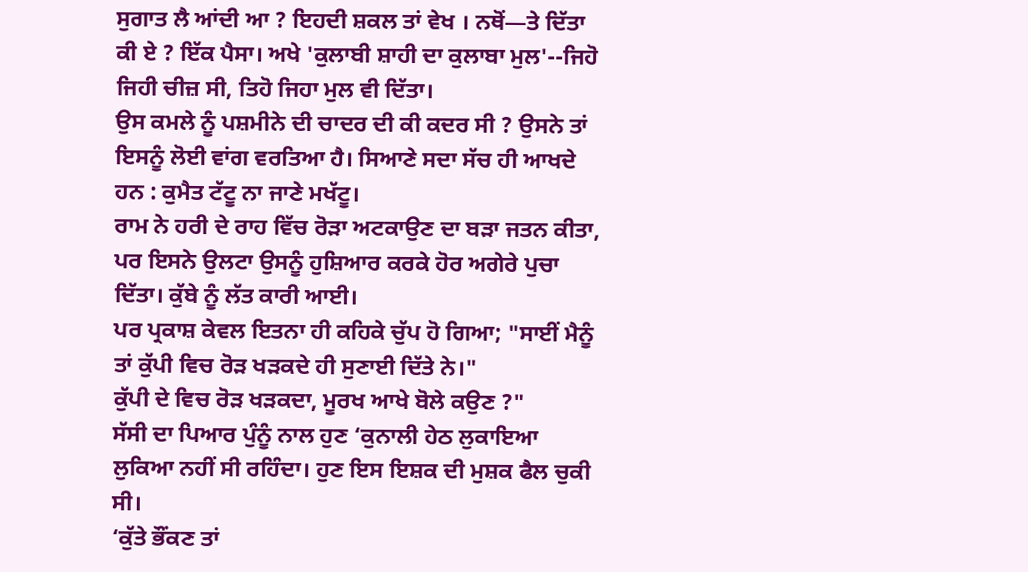ਸੁਗਾਤ ਲੈ ਆਂਦੀ ਆ ? ਇਹਦੀ ਸ਼ਕਲ ਤਾਂ ਵੇਖ । ਨਥੋਂ—ਤੇ ਦਿੱਤਾ ਕੀ ਏ ? ਇੱਕ ਪੈਸਾ। ਅਖੇ 'ਕੁਲਾਬੀ ਸ਼ਾਹੀ ਦਾ ਕੁਲਾਬਾ ਮੁਲ'--ਜਿਹੋ ਜਿਹੀ ਚੀਜ਼ ਸੀ, ਤਿਹੋ ਜਿਹਾ ਮੁਲ ਵੀ ਦਿੱਤਾ।
ਉਸ ਕਮਲੇ ਨੂੰ ਪਸ਼ਮੀਨੇ ਦੀ ਚਾਦਰ ਦੀ ਕੀ ਕਦਰ ਸੀ ? ਉਸਨੇ ਤਾਂ ਇਸਨੂੰ ਲੋਈ ਵਾਂਗ ਵਰਤਿਆ ਹੈ। ਸਿਆਣੇ ਸਦਾ ਸੱਚ ਹੀ ਆਖਦੇ ਹਨ : ਕੁਮੈਤ ਟੱਟੂ ਨਾ ਜਾਣੇ ਮਖੱਟੂ।
ਰਾਮ ਨੇ ਹਰੀ ਦੇ ਰਾਹ ਵਿੱਚ ਰੋੜਾ ਅਟਕਾਉਣ ਦਾ ਬੜਾ ਜਤਨ ਕੀਤਾ, ਪਰ ਇਸਨੇ ਉਲਟਾ ਉਸਨੂੰ ਹੁਸ਼ਿਆਰ ਕਰਕੇ ਹੋਰ ਅਗੇਰੇ ਪੁਚਾ ਦਿੱਤਾ। ਕੁੱਬੇ ਨੂੰ ਲੱਤ ਕਾਰੀ ਆਈ।
ਪਰ ਪ੍ਰਕਾਸ਼ ਕੇਵਲ ਇਤਨਾ ਹੀ ਕਹਿਕੇ ਚੁੱਪ ਹੋ ਗਿਆ; "ਸਾਈਂ ਮੈਨੂੰ ਤਾਂ ਕੁੱਪੀ ਵਿਚ ਰੋੜ ਖੜਕਦੇ ਹੀ ਸੁਣਾਈ ਦਿੱਤੇ ਨੇ।"
ਕੁੱਪੀ ਦੇ ਵਿਚ ਰੋੜ ਖੜਕਦਾ, ਮੂਰਖ ਆਖੇ ਬੋਲੇ ਕਉਣ ?"
ਸੱਸੀ ਦਾ ਪਿਆਰ ਪੁੰਨੂੰ ਨਾਲ ਹੁਣ ‘ਕੁਨਾਲੀ ਹੇਠ ਲੁਕਾਇਆ ਲੁਕਿਆ ਨਹੀਂ ਸੀ ਰਹਿੰਦਾ। ਹੁਣ ਇਸ ਇਸ਼ਕ ਦੀ ਮੁਸ਼ਕ ਫੈਲ ਚੁਕੀ ਸੀ।
‘ਕੁੱਤੇ ਭੌਂਕਣ ਤਾਂ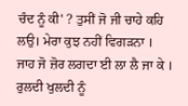ਚੰਦ ਨੂੰ ਕੀ' ? ਤੁਸੀਂ ਜੋ ਜੀ ਚਾਹੇ ਕਹਿ ਲਉ। ਮੇਰਾ ਕੁਝ ਨਹੀਂ ਵਿਗੜਨਾ ।
ਜਾਹ ਜੋ ਜ਼ੋਰ ਲਗਦਾ ਈ ਲਾ ਲੈ ਜਾ ਕੇ । ਰੁਲਦੀ ਖੁਲਦੀ ਨੂੰ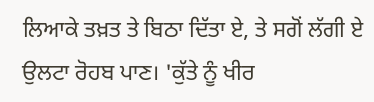ਲਿਆਕੇ ਤਖ਼ਤ ਤੇ ਬਿਠਾ ਦਿੱਤਾ ਏ, ਤੇ ਸਗੋਂ ਲੱਗੀ ਏ ਉਲਟਾ ਰੋਹਬ ਪਾਣ। 'ਕੁੱਤੇ ਨੂੰ ਖੀਰ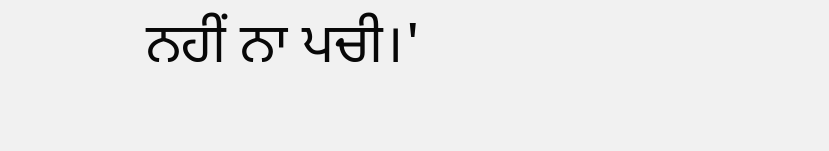ਨਹੀਂ ਨਾ ਪਚੀ।'